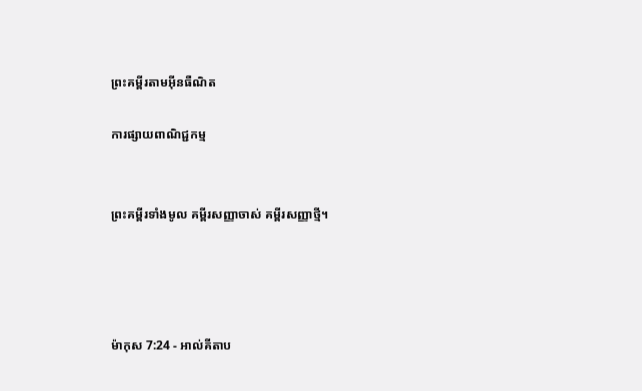ព្រះគម្ពីរតាមអ៊ីនធឺណិត

ការផ្សាយពាណិជ្ជកម្ម


ព្រះគម្ពីរទាំងមូល គម្ពីរសញ្ញាចាស់ គម្ពីរសញ្ញាថ្មី។




ម៉ាកុស 7:24 - អាល់គីតាប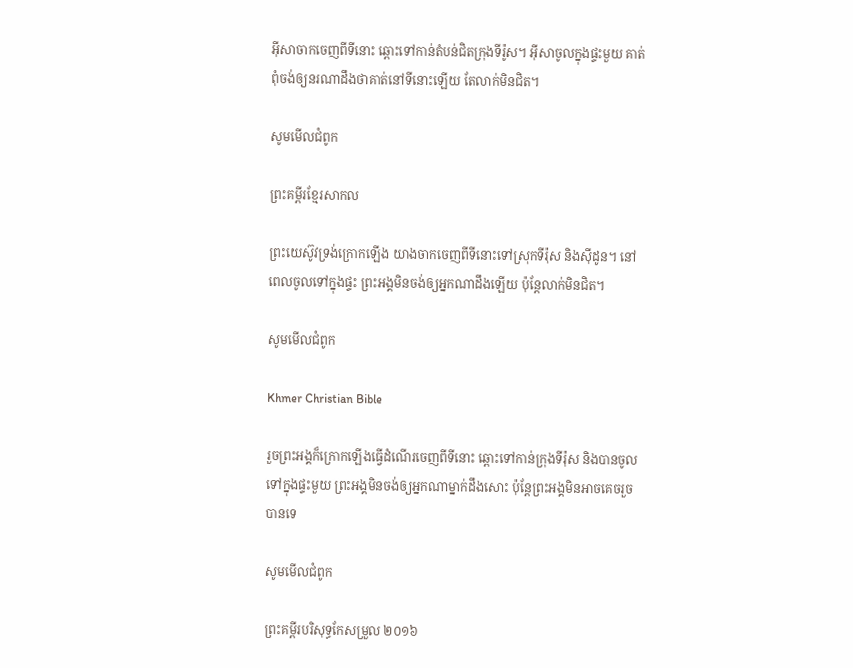អ៊ីសាចាកចេញពីទីនោះ ឆ្ពោះទៅកាន់តំបន់ជិតក្រុងទីរ៉ូស។ អ៊ីសាចូលក្នុងផ្ទះមួយ គាត់ពុំចង់ឲ្យនរណាដឹងថាគាត់នៅទីនោះឡើយ តែលាក់មិនជិត។

សូមមើលជំពូក

ព្រះគម្ពីរខ្មែរសាកល

ព្រះយេស៊ូវទ្រង់ក្រោកឡើង យាងចាកចេញពីទីនោះទៅស្រុកទីរ៉ុស និងស៊ីដូន។ នៅពេលចូលទៅក្នុងផ្ទះ ព្រះអង្គមិនចង់ឲ្យអ្នកណាដឹងឡើយ ប៉ុន្តែលាក់មិនជិត។

សូមមើលជំពូក

Khmer Christian Bible

រួចព្រះអង្គក៏ក្រោកឡើងធ្វើដំណើរចេញពីទីនោះ ឆ្ពោះទៅកាន់ក្រុងទីរ៉ុស និងបានចូលទៅក្នុងផ្ទះមួយ ព្រះអង្គមិនចង់ឲ្យអ្នកណាម្នាក់ដឹងសោះ ប៉ុន្ដែព្រះអង្គមិនអាចគេចរួចបានទេ

សូមមើលជំពូក

ព្រះគម្ពីរបរិសុទ្ធកែសម្រួល ២០១៦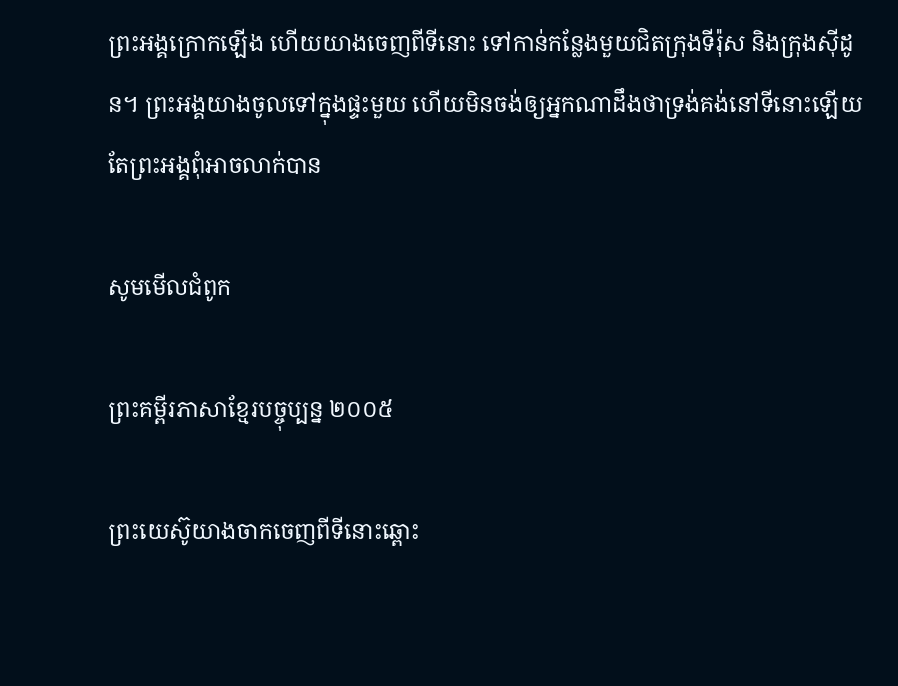ព្រះ‌អង្គក្រោកឡើង ហើយយាងចេញពីទីនោះ ទៅកាន់កន្លែងមួយជិតក្រុងទីរ៉ុស និងក្រុងស៊ីដូន។ ព្រះ‌អង្គយាងចូលទៅក្នុងផ្ទះមួយ ហើយមិនចង់ឲ្យអ្នកណាដឹងថាទ្រង់គង់នៅទីនោះឡើយ តែព្រះ‌អង្គពុំអាចលាក់បាន

សូមមើលជំពូក

ព្រះគម្ពីរភាសាខ្មែរបច្ចុប្បន្ន ២០០៥

ព្រះ‌យេស៊ូយាងចាកចេញពីទីនោះឆ្ពោះ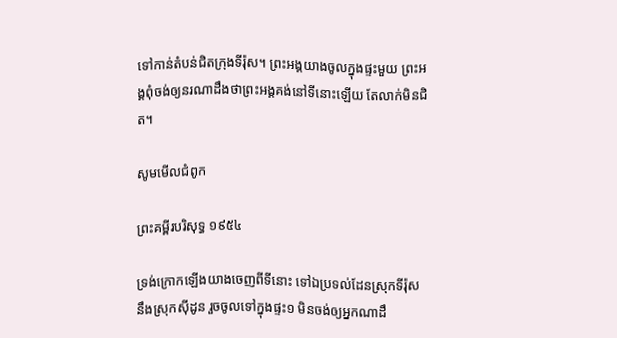ទៅកាន់តំបន់ជិតក្រុងទីរ៉ុស។ ព្រះអង្គយាងចូលក្នុងផ្ទះមួយ ព្រះអង្គពុំចង់ឲ្យនរណាដឹងថាព្រះអង្គគង់នៅទីនោះឡើយ តែលាក់មិនជិត។

សូមមើលជំពូក

ព្រះគម្ពីរបរិសុទ្ធ ១៩៥៤

ទ្រង់ក្រោកឡើងយាងចេញពីទីនោះ ទៅឯប្រទល់ដែនស្រុកទីរ៉ុស នឹងស្រុកស៊ីដូន រួចចូលទៅក្នុងផ្ទះ១ មិនចង់ឲ្យអ្នកណាដឹ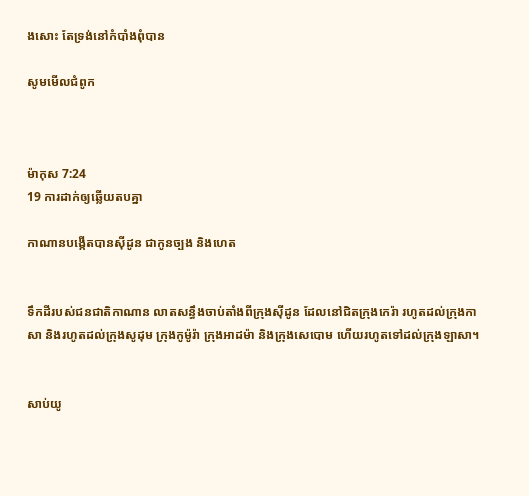ងសោះ តែទ្រង់នៅកំបាំងពុំបាន

សូមមើលជំពូក



ម៉ាកុស 7:24
19 ការដាក់ឲ្យឆ្លើយតបគ្នា

កាណានបង្កើតបានស៊ីដូន ជាកូនច្បង និងហេត


ទឹកដីរបស់ជន‌ជាតិកាណាន លាតសន្ធឹងចាប់តាំងពីក្រុងស៊ីដូន ដែលនៅជិតក្រុងកេរ៉ា រហូតដល់ក្រុងកាសា និងរហូតដល់ក្រុងសូដុម ក្រុងកូម៉ូ‌រ៉ា ក្រុងអាដម៉ា និងក្រុងសេបោម ហើយរហូតទៅដល់ក្រុងឡាសា។


សាប់យូ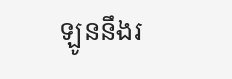ឡូននឹងរ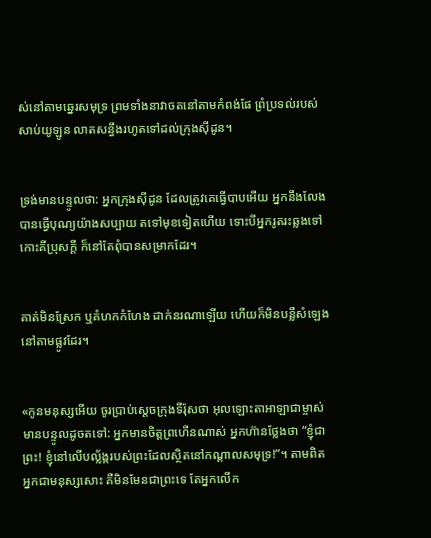ស់នៅតាមឆ្នេរសមុទ្រ ព្រមទាំងនាវាចតនៅតាមកំពង់ផែ ព្រំប្រទល់របស់សាប់‌យូឡូន លាតសន្ធឹងរហូតទៅដល់ក្រុងស៊ីដូន។


ទ្រង់មានបន្ទូលថា: អ្នកក្រុងស៊ីដូន ដែលត្រូវគេធ្វើបាបអើយ អ្នកនឹងលែងបានធ្វើបុណ្យយ៉ាងសប្បាយ តទៅមុខទៀតហើយ ទោះបីអ្នករូត‌រះឆ្លងទៅកោះគីប្រុសក្ដី ក៏នៅតែពុំបានសម្រាកដែរ។


គាត់មិនស្រែក ឬគំហកកំហែង ដាក់នរណាឡើយ ហើយក៏មិនបន្លឺសំឡេងនៅតាមផ្លូវដែរ។


«កូនមនុស្សអើយ ចូរប្រាប់ស្ដេចក្រុងទីរ៉ុសថា អុលឡោះ‌តាអាឡាជាម្ចាស់មានបន្ទូលដូចតទៅ: អ្នកមានចិត្តព្រហើនណាស់ អ្នកហ៊ានថ្លែងថា “ខ្ញុំជាព្រះ! ខ្ញុំនៅលើបល្ល័ង្ករបស់ព្រះដែលស្ថិតនៅកណ្ដាលសមុទ្រ!”។ តាមពិត អ្នកជាមនុស្សសោះ គឺមិនមែនជាព្រះទេ តែអ្នកលើក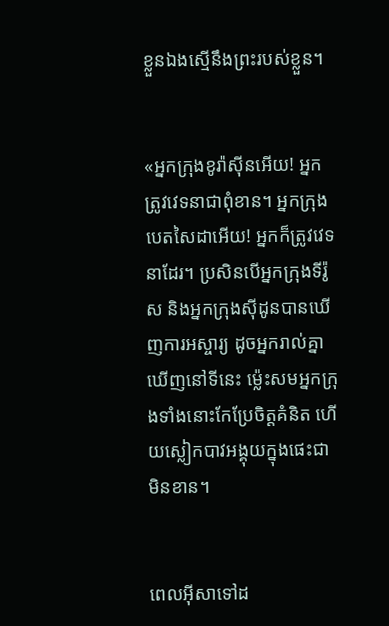ខ្លួនឯងស្មើនឹងព្រះរបស់ខ្លួន។


«អ្នកក្រុងខូរ៉ាស៊ីនអើយ! អ្នកត្រូវវេទនាជាពុំ‌ខាន។ អ្នកក្រុងបេតសៃ‌ដាអើយ! អ្នកក៏ត្រូវវេទនាដែរ។ ប្រសិនបើអ្នកក្រុងទីរ៉ូស និងអ្នកក្រុងស៊ីដូនបានឃើញការអស្ចារ្យ ដូចអ្នករាល់គ្នាឃើញនៅទីនេះ ម៉្លេះសមអ្នកក្រុងទាំងនោះកែប្រែចិត្ដគំនិត ហើយស្លៀកបាវអង្គុយក្នុងផេះជាមិនខាន។


ពេលអ៊ីសាទៅដ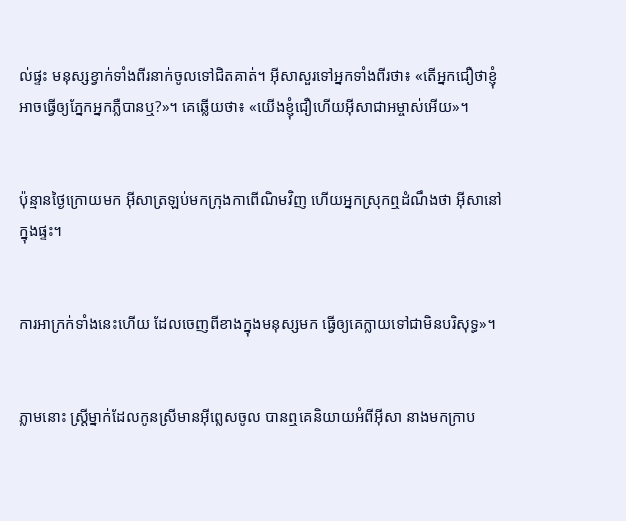ល់ផ្ទះ មនុស្សខ្វាក់ទាំងពីរនាក់ចូលទៅជិតគាត់។ អ៊ីសាសួរទៅអ្នកទាំងពីរថា៖ «តើអ្នកជឿថាខ្ញុំអាចធ្វើឲ្យភ្នែកអ្នកភ្លឺបានឬ?»។ គេឆ្លើយថា៖ «យើងខ្ញុំជឿហើយអ៊ីសា‌ជាអម្ចាស់អើយ»។


ប៉ុន្មានថ្ងៃក្រោយមក អ៊ីសាត្រឡប់មកក្រុងកាពើ‌ណិមវិញ ហើយអ្នកស្រុកឮដំណឹងថា អ៊ីសានៅក្នុងផ្ទះ។


ការ‌អាក្រក់ទាំងនេះហើយ ដែលចេញពីខាងក្នុងមនុស្សមក ធ្វើឲ្យគេក្លាយទៅជាមិនបរិសុទ្ធ»។


ភ្លាមនោះ ស្ដ្រីម្នាក់ដែលកូនស្រីមានអ៊ីព្លេសចូល បានឮគេនិយាយអំពីអ៊ីសា នាងមកក្រាប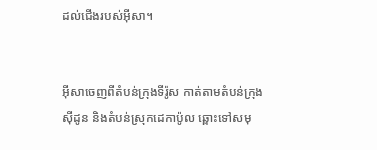ដល់ជើងរបស់អ៊ីសា។


អ៊ីសាចេញពីតំបន់ក្រុងទីរ៉ូស កាត់តាមតំបន់ក្រុងស៊ីដូន និងតំបន់ស្រុកដេកា‌ប៉ូល ឆ្ពោះទៅសមុ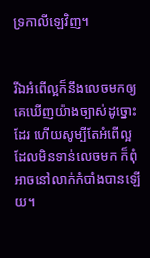ទ្រកាលី‌ឡេវិញ។


រីឯអំពើល្អក៏នឹងលេចមកឲ្យគេឃើញយ៉ាងច្បាស់ដូច្នោះដែរ ហើយសូម្បីតែអំពើល្អដែលមិនទាន់លេចមក ក៏ពុំអាចនៅលាក់កំបាំងបានឡើយ។